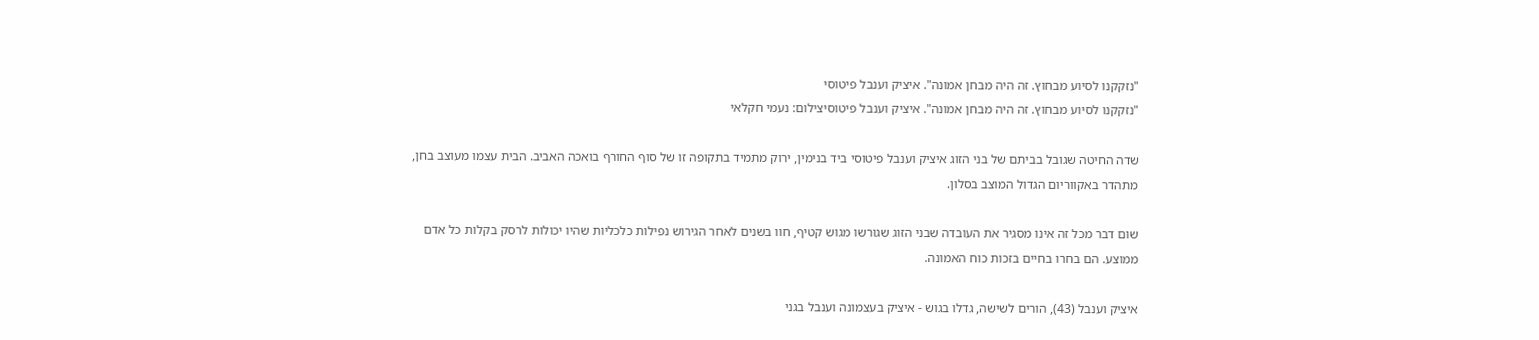"נזקקנו לסיוע מבחוץ. זה היה מבחן אמונה". איציק וענבל פיטוסי
"נזקקנו לסיוע מבחוץ. זה היה מבחן אמונה". איציק וענבל פיטוסיצילום: נעמי חקלאי

שדה החיטה שגובל בביתם של בני הזוג איציק וענבל פיטוסי ביד בנימין, ירוק מתמיד בתקופה זו של סוף החורף בואכה האביב. הבית עצמו מעוצב בחן, מתהדר באקווריום הגדול המוצב בסלון.

שום דבר מכל זה אינו מסגיר את העובדה שבני הזוג שגורשו מגוש קטיף, חוו בשנים לאחר הגירוש נפילות כלכליות שהיו יכולות לרסק בקלות כל אדם ממוצע. הם בחרו בחיים בזכות כוח האמונה.

איציק וענבל (43), הורים לשישה, גדלו בגוש - איציק בעצמונה וענבל בגני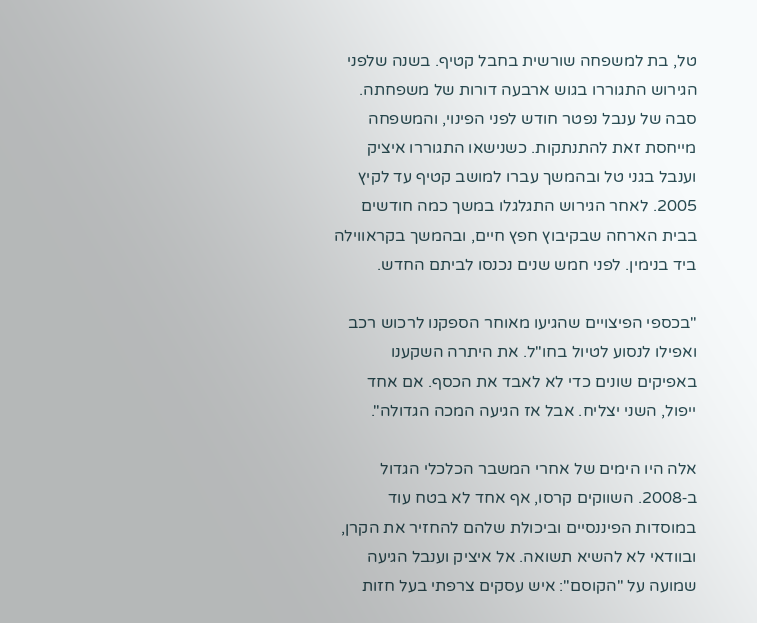טל, בת למשפחה שורשית בחבל קטיף. בשנה שלפני הגירוש התגוררו בגוש ארבעה דורות של משפחתה. סבה של ענבל נפטר חודש לפני הפינוי, והמשפחה מייחסת זאת להתנתקות. כשנישאו התגוררו איציק וענבל בגני טל ובהמשך עברו למושב קטיף עד לקיץ 2005. לאחר הגירוש התגלגלו במשך כמה חודשים בבית הארחה שבקיבוץ חפץ חיים, ובהמשך בקראווילה ביד בנימין. לפני חמש שנים נכנסו לביתם החדש.

"בכספי הפיצויים שהגיעו מאוחר הספקנו לרכוש רכב ואפילו לנסוע לטיול בחו"ל. את היתרה השקענו באפיקים שונים כדי לא לאבד את הכסף. אם אחד ייפול, השני יצליח. אבל אז הגיעה המכה הגדולה".

אלה היו הימים של אחרי המשבר הכלכלי הגדול ב‑2008. השווקים קרסו, אף אחד לא בטח עוד במוסדות הפיננסיים וביכולת שלהם להחזיר את הקרן, ובוודאי לא להשיא תשואה. אל איציק וענבל הגיעה שמועה על "הקוסם": איש עסקים צרפתי בעל חזות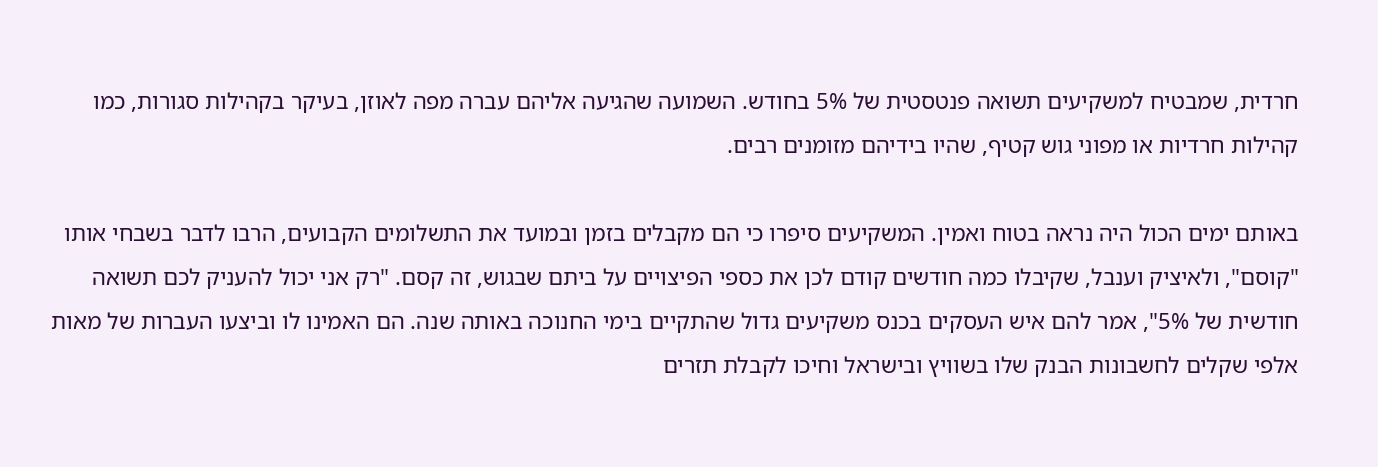חרדית, שמבטיח למשקיעים תשואה פנטסטית של 5% בחודש. השמועה שהגיעה אליהם עברה מפה לאוזן, בעיקר בקהילות סגורות, כמו קהילות חרדיות או מפוני גוש קטיף, שהיו בידיהם מזומנים רבים.

באותם ימים הכול היה נראה בטוח ואמין. המשקיעים סיפרו כי הם מקבלים בזמן ובמועד את התשלומים הקבועים, הרבו לדבר בשבחי אותו "קוסם", ולאיציק וענבל, שקיבלו כמה חודשים קודם לכן את כספי הפיצויים על ביתם שבגוש, זה קסם. "רק אני יכול להעניק לכם תשואה חודשית של 5%", אמר להם איש העסקים בכנס משקיעים גדול שהתקיים בימי החנוכה באותה שנה. הם האמינו לו וביצעו העברות של מאות אלפי שקלים לחשבונות הבנק שלו בשוויץ ובישראל וחיכו לקבלת תזרים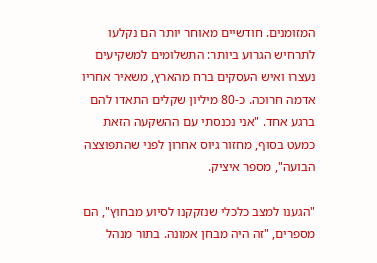המזומנים. חודשיים מאוחר יותר הם נקלעו לתרחיש הגרוע ביותר: התשלומים למשקיעים נעצרו ואיש העסקים ברח מהארץ, משאיר אחריו אדמה חרוכה. כ‑80 מיליון שקלים התאדו להם ברגע אחד. "אני נכנסתי עם ההשקעה הזאת כמעט בסוף, מחזור גיוס אחרון לפני שהתפוצצה הבועה", מספר איציק.

"הגענו למצב כלכלי שנזקקנו לסיוע מבחוץ", הם מספרים, "זה היה מבחן אמונה. בתור מנהל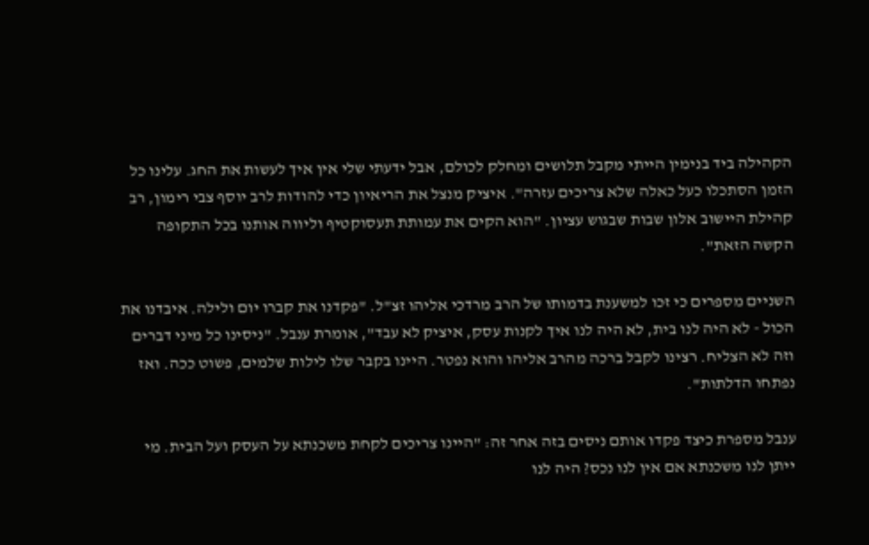הקהילה ביד בנימין הייתי מקבל תלושים ומחלק לכולם, אבל ידעתי שלי אין איך לעשות את החג. עלינו כל הזמן הסתכלו כעל כאלה שלא צריכים עזרה". איציק מנצל את הריאיון כדי להודות לרב יוסף צבי רימון, רב קהילת היישוב אלון שבות שבגוש עציון. "הוא הקים את עמותת תעסוקטיף וליווה אותנו בכל התקופה הקשה הזאת".

השניים מספרים כי זכו למשענת בדמותו של הרב מרדכי אליהו זצ"ל. "פקדנו את קברו יום ולילה. איבדנו את הכול - לא היה לנו בית, לא היה לנו איך לקנות עסק, איציק לא עבד", אומרת ענבל. "ניסינו כל מיני דברים וזה לא הצליח. רצינו לקבל ברכה מהרב אליהו והוא נפטר. היינו בקבר שלו לילות שלמים, פשוט ככה. ואז נפתחו הדלתות".

ענבל מספרת כיצד פקדו אותם ניסים בזה אחר זה: "היינו צריכים לקחת משכנתא על העסק ועל הבית. מי ייתן לנו משכנתא אם אין לנו נכס? היה לנו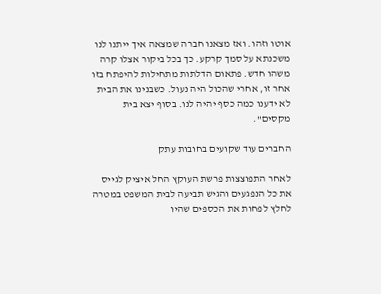אוטו וזהו. ואז מצאנו חברה שמצאה איך ייתנו לנו משכנתא על סמך קרקע. כך בכל ביקור אצלו קרה משהו חדש. פתאום הדלתות מתחילות להיפתח בזו אחר זו, אחרי שהכול היה נעול. כשבנינו את הבית לא ידענו כמה כסף יהיה לנו. בסוף יצא בית מקסים".

החברים עוד שקועים בחובות עתק

לאחר התפוצצות פרשת העוקץ החל איציק לגייס את כל הנפגעים והגיש תביעה לבית המשפט במטרה לחלץ לפחות את הכספים שהיו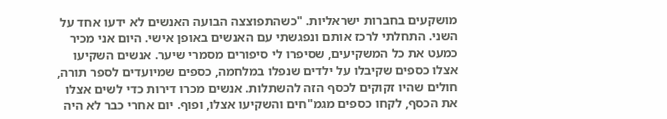מושקעים בחברות ישראליות. "כשהתפוצצה הבועה האנשים לא ידעו אחד על השני. התחלתי לרכז אותם ונפגשתי עם האנשים באופן אישי. היום אני מכיר כמעט את כל המשקיעים, שסיפרו לי סיפורים מסמרי שיער. אנשים השקיעו אצלו כספים שקיבלו על ילדים שנפלו במלחמה, כספים שמיועדים לספר תורה, חולים שהיו זקוקים לכסף הזה להשתלות. אנשים מכרו דירות כדי לשים אצלו את הכסף, לקחו כספים מגמ"חים והשקיעו אצלו, ופוף. יום אחרי כבר לא היה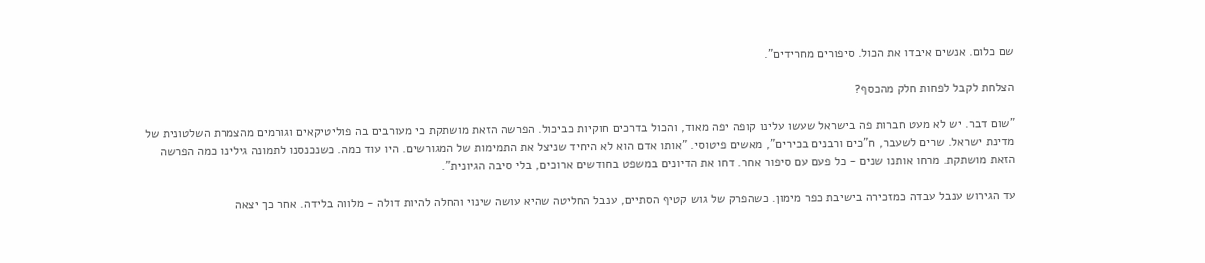שם כלום. אנשים איבדו את הכול. סיפורים מחרידים".

הצלחת לקבל לפחות חלק מהכסף?

"שום דבר. יש לא מעט חברות פה בישראל שעשו עלינו קופה יפה מאוד, והכול בדרכים חוקיות כביכול. הפרשה הזאת מושתקת כי מעורבים בה פוליטיקאים וגורמים מהצמרת השלטונית של מדינת ישראל. שרים לשעבר, ח"כים ורבנים בכירים", מאשים פיטוסי. "אותו אדם הוא לא היחיד שניצל את התמימות של המגורשים. היו עוד כמה. כשנכנסנו לתמונה גילינו כמה הפרשה הזאת מושתקת. מרחו אותנו שנים - כל פעם עם סיפור אחר. דחו את הדיונים במשפט בחודשים ארוכים, בלי סיבה הגיונית".

עד הגירוש ענבל עבדה כמזכירה בישיבת כפר מימון. כשהפרק של גוש קטיף הסתיים, ענבל החליטה שהיא עושה שינוי והחלה להיות דולה - מלווה בלידה. אחר כך יצאה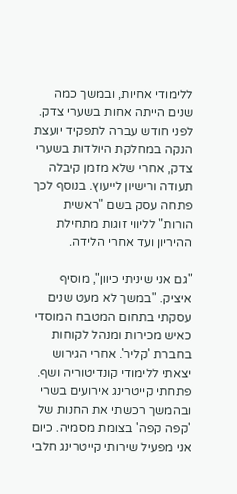ללימודי אחיות, ובמשך כמה שנים הייתה אחות בשערי צדק. לפני חודש עברה לתפקיד יועצת הנקה במחלקת היולדות בשערי צדק, אחרי שלא מזמן קיבלה תעודה ורישיון לייעוץ. בנוסף לכך פתחה עסק בשם "ראשית הורות" לליווי זוגות מתחילת ההיריון ועד אחרי הלידה.

"גם אני שיניתי כיוון", מוסיף איציק. "במשך לא מעט שנים עסקתי בתחום המטבח המוסדי כאיש מכירות ומנהל לקוחות בחברת 'קליר'. אחרי הגירוש יצאתי ללימודי קונדיטוריה ושף. פתחתי קייטרינג אירועים בשרי ובהמשך רכשתי את החנות של 'קפה קפה' בצומת מסמיה. כיום אני מפעיל שירותי קייטרינג חלבי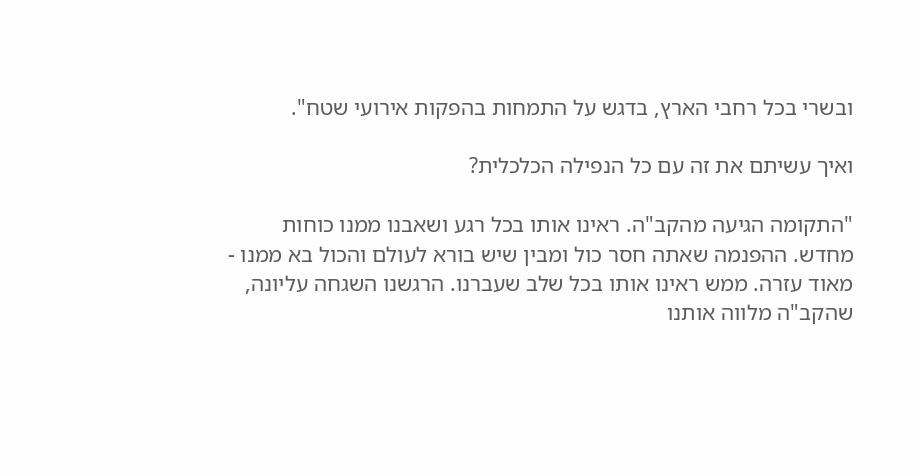ובשרי בכל רחבי הארץ, בדגש על התמחות בהפקות אירועי שטח".

ואיך עשיתם את זה עם כל הנפילה הכלכלית?

"התקומה הגיעה מהקב"ה. ראינו אותו בכל רגע ושאבנו ממנו כוחות מחדש. ההפנמה שאתה חסר כול ומבין שיש בורא לעולם והכול בא ממנו - מאוד עזרה. ממש ראינו אותו בכל שלב שעברנו. הרגשנו השגחה עליונה, שהקב"ה מלווה אותנו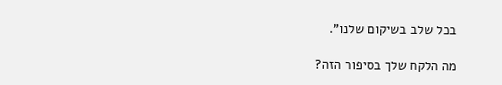בכל שלב בשיקום שלנו".

מה הלקח שלך בסיפור הזה?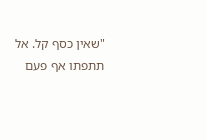"שאין כסף קל. אל תתפתו אף פעם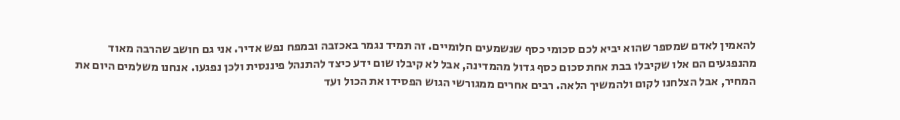להאמין לאדם שמספר שהוא יביא לכם סכומי כסף שנשמעים חלומיים. זה תמיד נגמר באכזבה ובמפח נפש אדיר. אני גם חושב שהרבה מאוד מהנפגעים הם אלו שקיבלו בבת אחת סכום כסף גדול מהמדינה, אבל לא קיבלו שום ידע כיצד להתנהל פיננסית ולכן נפגעו. אנחנו משלמים היום את המחיר, אבל הצלחנו לקום ולהמשיך הלאה. רבים אחרים ממגורשי הגוש הפסידו את הכול ועד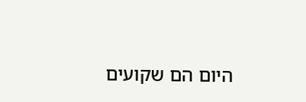היום הם שקועים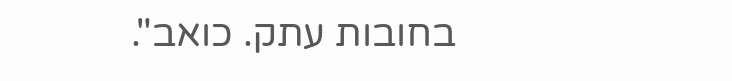בחובות עתק. כואב".